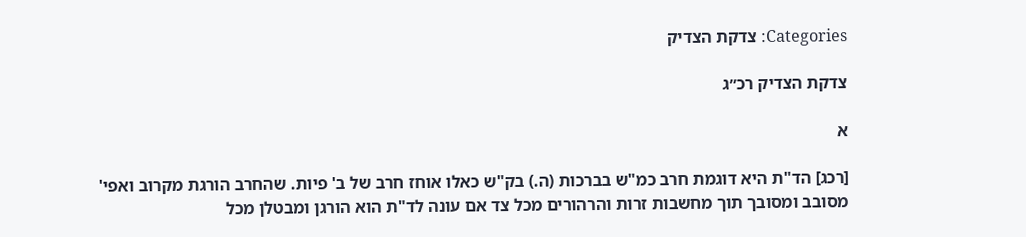Categories: צדקת הצדיק

צדקת הצדיק רכ״ג

א

[רכג] הד"ת היא דוגמת חרב כמ"ש בברכות (ה.) בק"ש כאלו אוחז חרב של ב' פיות. שהחרב הורגת מקרוב ואפי' מסובב ומסובך תוך מחשבות זרות והרהורים מכל צד אם עונה לד"ת הוא הורגן ומבטלן מכל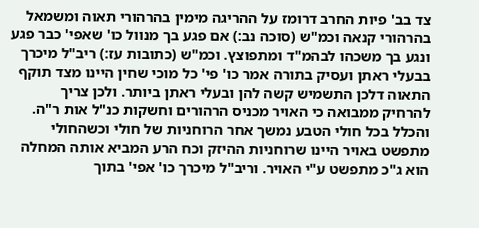צד בב' פיות החרב דרומז על ההריגה מימין בהרהורי תאוה ומשמאל בהרהורי קנאה וכמ"ש (סוכה נב:) אם פגע בך מנוול כו' שאפי' כבר פגע ונגע בך משכהו לבהמ"ד ומתפוצץ. וכמ"ש (כתובות עז:) ריב"ל מיכרך בבעלי ראתן ועסיק בתורה אמר כו' פי' כל מוכי שחין היינו מצד תוקף התאוה דלכן התשמיש קשה להן ובעלי ראתן ביותר. ולכן צריך להרחיק ממבואה כי האויר מכניס הרהורים וחשקות כנ"ל אות ר"ה. והכלל בכל חולי הטבע נמשך אחר הרוחניות של חולי וכשהחולי מתפשט באויר היינו שרוחניות ההיזק וכח הרע המביא אותה המחלה הוא ג"כ מתפשט ע"י האויר. וריב"ל מיכרך כו' אפי' בתוך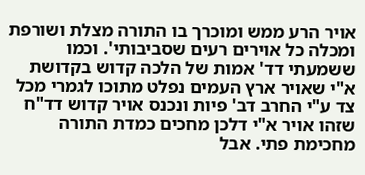אויר הרע ממש ומוכרך בו התורה מצלת ושורפת ומכלה כל אוירים רעים שסביבותי'. וכמו ששמעתי דד' אמות של הלכה קדוש בקדושת א"י שאויר ארץ העמים נפלט מתוכו לגמרי מכל צד ע"י החרב דב' פיות ונכנס אויר קדוש דד"ח שזהו אויר א"י דלכן מחכים כמדת התורה מחכימת פתי. אבל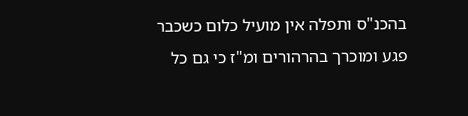בהכנ"ס ותפלה אין מועיל כלום כשכבר פגע ומוכרך בהרהורים ומ"ז כי גם כל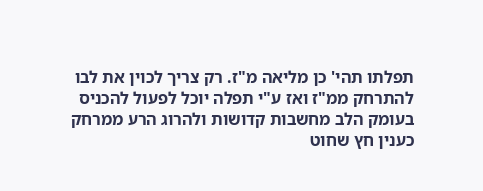תפלתו תהי' כן מליאה מ"ז. רק צריך לכוין את לבו להתרחק ממ"ז ואז ע"י תפלה יוכל לפעול להכניס בעומק הלב מחשבות קדושות ולהרוג הרע ממרחק כענין חץ שחוט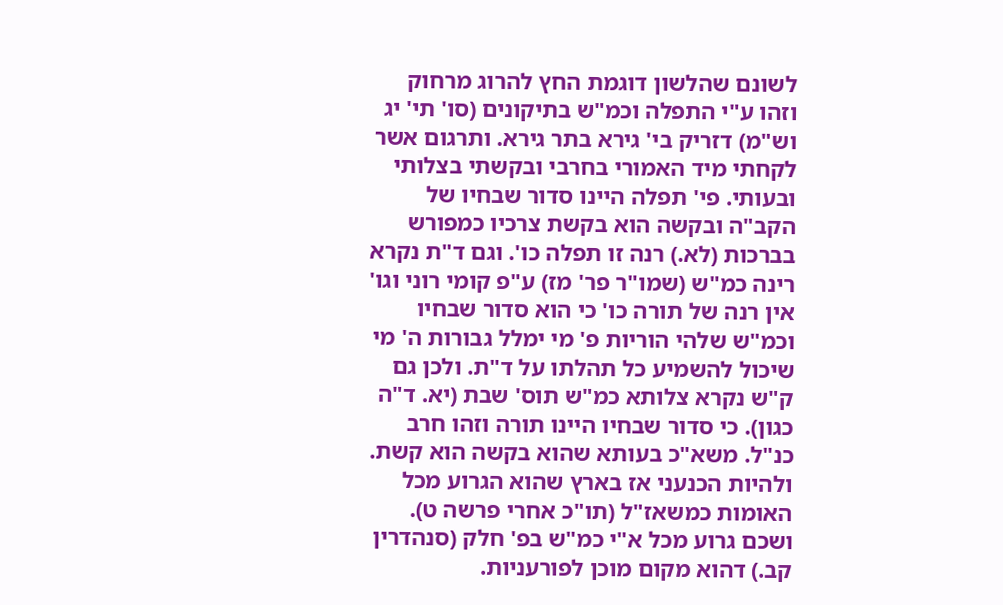לשונם שהלשון דוגמת החץ להרוג מרחוק וזהו ע"י התפלה וכמ"ש בתיקונים (סו' תי' יג וש"מ) דזריק בי' גירא בתר גירא. ותרגום אשר לקחתי מיד האמורי בחרבי ובקשתי בצלותי ובעותי. פי' תפלה היינו סדור שבחיו של הקב"ה ובקשה הוא בקשת צרכיו כמפורש בברכות (לא.) רנה זו תפלה כו'. וגם ד"ת נקרא רינה כמ"ש (שמו"ר פר' מז) ע"פ קומי רוני וגו' אין רנה של תורה כו' כי הוא סדור שבחיו וכמ"ש שלהי הוריות פ' מי ימלל גבורות ה' מי שיכול להשמיע כל תהלתו על ד"ת. ולכן גם ק"ש נקרא צלותא כמ"ש תוס' שבת (יא. ד"ה כגון). כי סדור שבחיו היינו תורה וזהו חרב כנ"ל. משא"כ בעותא שהוא בקשה הוא קשת. ולהיות הכנעני אז בארץ שהוא הגרוע מכל האומות כמשאז"ל (תו"כ אחרי פרשה ט). ושכם גרוע מכל א"י כמ"ש בפ' חלק (סנהדרין קב.) דהוא מקום מוכן לפורעניות.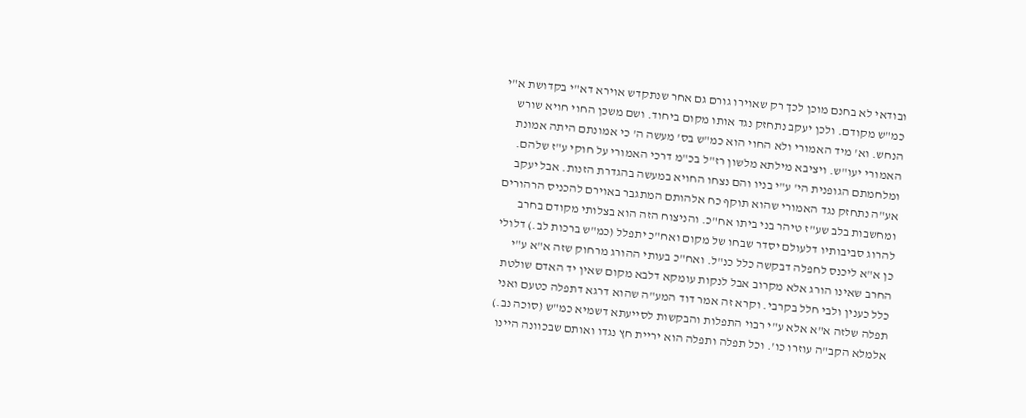ובודאי לא בחנם מוכן לכך רק שאוירו גורם גם אחר שנתקדש אוירא דא"י בקדושת א"י כמ"ש מקודם. ולכן יעקב נתחזק נגד אותו מקום ביחוד. ושם משכן החוי חויא שורש הנחש. וא' מיד האמורי ולא החוי הוא כמ"ש בס' מעשה ה' כי אמונתם היתה אמונת האמורי יעו"ש. ויציבא מילתא מלשון רז"ל בכ"מ דרכי האמורי על חוקי ע"ז שלהם. ומלחמתם הגופנית הי' ע"י בניו והם נצחו החויא במעשה בהגדרת הזנות. אבל יעקב אע"ה נתחזק נגד האמורי שהוא תוקף כח אלהותם המתגבר באוירם להכניס הרהורים ומחשבות בלב שע"ז טיהר בני ביתו אח"כ. והניצוח הזה הוא בצלותי מקודם בחרב להרוג סביבותיו דלעולם יסדר שבחו של מקום ואח"כ יתפלל (כמ"ש ברכות לב.) דלולי כן א"א ליכנס לחפלה דבקשה כלל כנ"ל. ואח"כ בעותי ההורג מרחוק שזה א"א ע"י החרב שאינו הורג אלא מקרוב אבל לנקות עומקא דלבא מקום שאין יד האדם שולטת כלל כענין ולבי חלל בקרבי. וקרא זה אמר דוד המע"ה שהוא דרגא דתפלה כטעם ואני תפלה שלזה א"א אלא ע"י רבוי התפלות והבקשות לסייעתא דשמיא כמ"ש (סוכה נב.) אלמלא הקב"ה עוזרו כו'. וכל תפלה ותפלה הוא יריית חץ נגדו ואותם שבכוונה היינו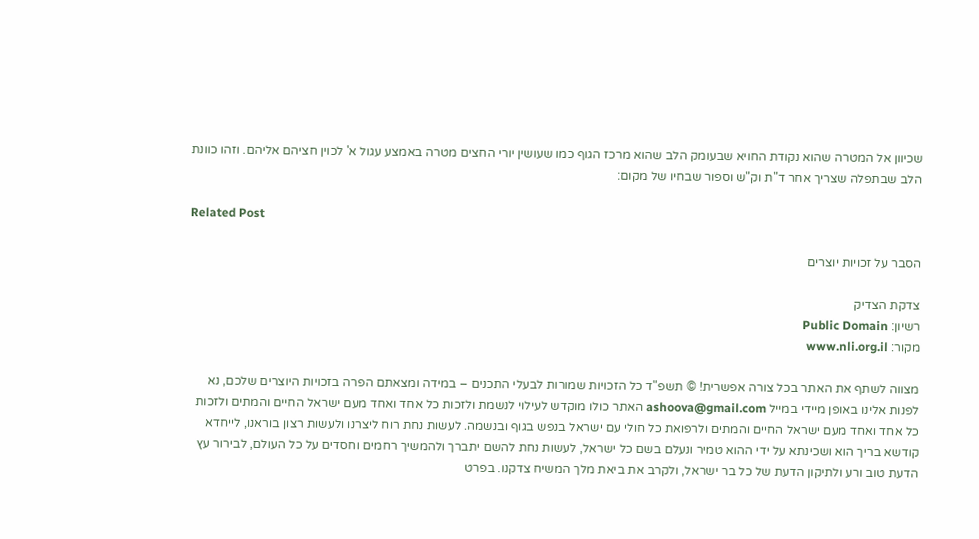שכיוון אל המטרה שהוא נקודת החויא שבעומק הלב שהוא מרכז הגוף כמו שעושין יורי החצים מטרה באמצע עגול א' לכוין חציהם אליהם. וזהו כוונת הלב שבתפלה שצריך אחר ד"ת וק"ש וספור שבחיו של מקום:

Related Post

הסבר על זכויות יוצרים

צדקת הצדיק
רשיון: Public Domain
מקור: www.nli.org.il

מצווה לשתף את האתר בכל צורה אפשרית! © תשפ"ד כל הזכויות שמורות לבעלי התכנים – במידה ומצאתם הפרה בזכויות היוצרים שלכם, נא לפנות אלינו באופן מיידי במייל ashoova@gmail.com האתר כולו מוקדש לעילוי לנשמת ולזכות כל אחד ואחד מעם ישראל החיים והמתים ולזכות כל אחד ואחד מעם ישראל החיים והמתים ולרפואת כל חולי עם ישראל בנפש בגוף ובנשמה. לעשות נחת רוח ליצרנו ולעשות רצון בוראנו, לייחדא קודשא בריך הוא ושכינתא על ידי ההוא טמיר ונעלם בשם כל ישראל, לעשות נחת להשם יתברך ולהמשיך רחמים וחסדים על כל העולם, לבירור עץ הדעת טוב ורע ולתיקון הדעת של כל בר ישראל, ולקרב את ביאת מלך המשיח צדקנו. בפרט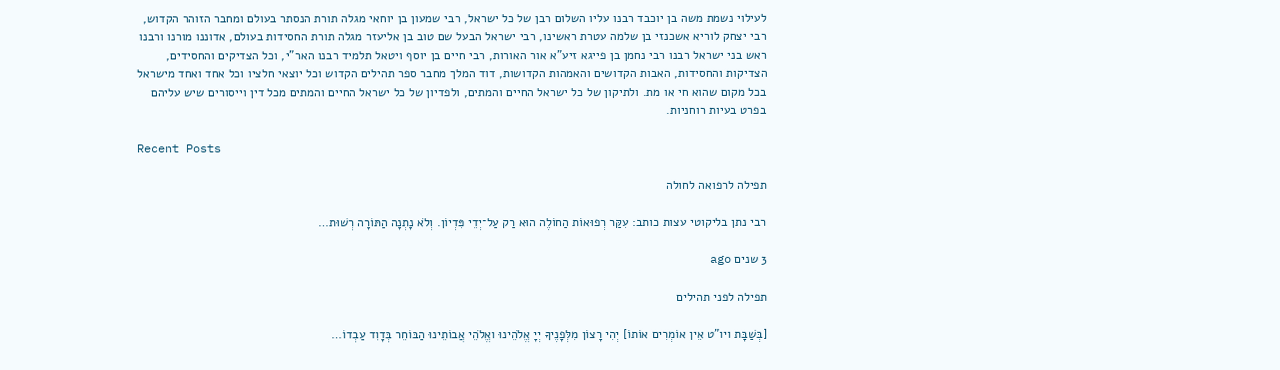לעילוי נשמת משה בן יוכבד רבנו עליו השלום רבן של כל ישראל, רבי שמעון בן יוחאי מגלה תורת הנסתר בעולם ומחבר הזוהר הקדוש, רבי יצחק לוריא אשכנזי בן שלמה עטרת ראשינו, רבי ישראל הבעל שם טוב בן אליעזר מגלה תורת החסידות בעולם, אדוננו מורנו ורבנו ראש בני ישראל רבנו רבי נחמן בן פייגא זיע"א אור האורות, רבי חיים בן יוסף ויטאל תלמיד רבנו האר"י, וכל הצדיקים והחסידים, הצדיקות והחסידות, האבות הקדושים והאמהות הקדושות, דוד המלך מחבר ספר תהילים הקדוש וכל יוצאי חלציו וכל אחד ואחד מישראל בכל מקום שהוא חי או מת. ולתיקון של כל ישראל החיים והמתים, ולפדיון של כל ישראל החיים והמתים מכל דין וייסורים שיש עליהם בפרט בעיות רוחניות.

Recent Posts

תפילה לרפואה לחולה

רבי נתן בליקוטי עצות כותב: עִקַּר רְפוּאוֹת הַחוֹלֶה הוּא רַק עַל־יְדֵי פִּדְיוֹן. וְלֹא נָתְנָה הַתּוֹרָה רְשׁוּת…

3 שנים ago

תפילה לפני תהילים

[בְּשַׁבָּת ויו"ט אֵין אוֹמְרִים אוֹתוֹ] יְהִי רָצוֹן מִלְּפָנֶיךָ יְיָ אֱלֹהֵינוּ ואֱלֹהֵי אֲבוֹתֵינוּ הַבּוֹחֵר בְּדָוִד עַבְדוֹ…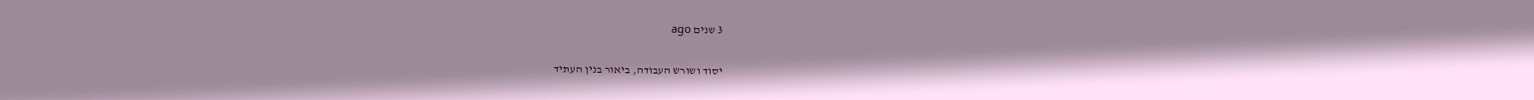3 שנים ago

יסוד ושורש העבודה, ביאור בנין העתיד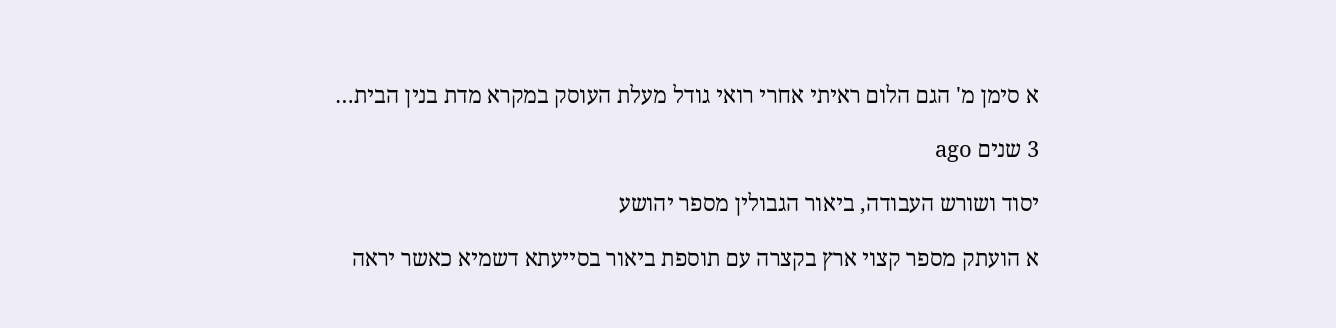א סימן מ' הגם הלום ראיתי אחרי רואי גודל מעלת העוסק במקרא מדת בנין הבית…

3 שנים ago

יסוד ושורש העבודה, ביאור הגבולין מספר יהושע

א הועתק מספר קצוי ארץ בקצרה עם תוספת ביאור בסייעתא דשמיא כאשר יראה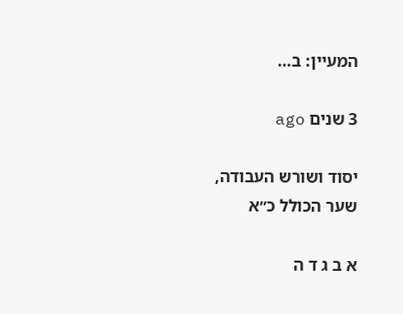המעיין: ב…

3 שנים ago

יסוד ושורש העבודה, שער הכולל כ״א

א ב ג ד ה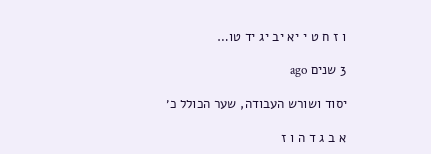ו ז ח ט י יא יב יג יד טו…

3 שנים ago

יסוד ושורש העבודה, שער הכולל כ׳

א ב ג ד ה ו ז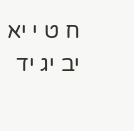ח ט י יא יב יג יד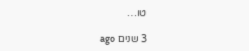טו…

3 שנים ago